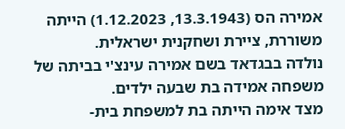אמירה הס (13.3.1943, 1.12.2023) הייתה משוררת, ציירת ושחקנית ישראלית.
נולדה בבגדאד בשם אמירה עינצ'י בביתה של משפחה אמידה בת שבעה ילדים.
מצד אימה הייתה בת למשפחת בית-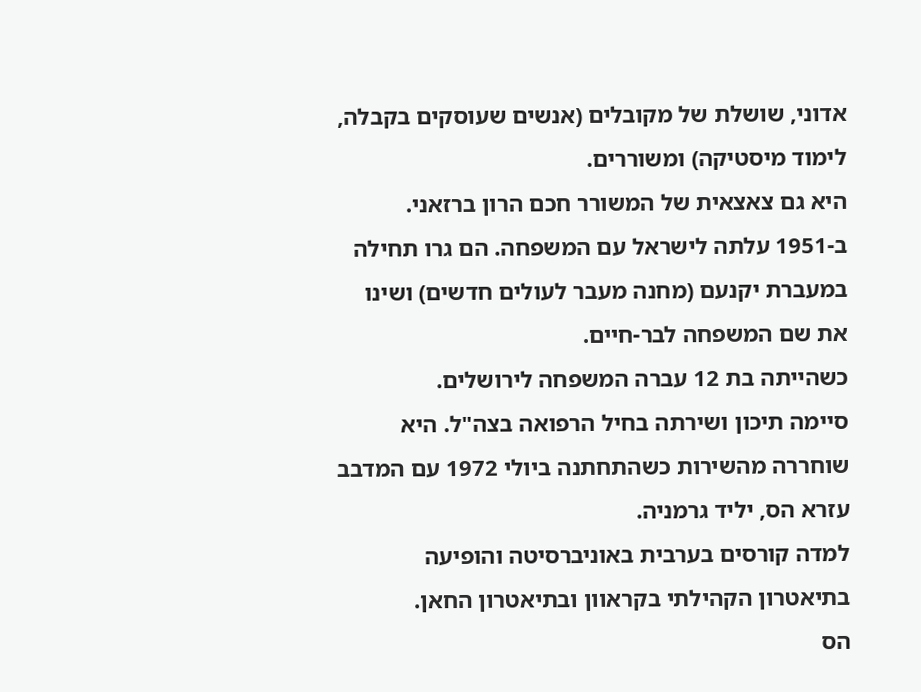אדוני, שושלת של מקובלים (אנשים שעוסקים בקבלה, לימוד מיסטיקה) ומשוררים.
היא גם צאצאית של המשורר חכם הרון ברזאני.
ב-1951 עלתה לישראל עם המשפחה. הם גרו תחילה במעברת יקנעם (מחנה מעבר לעולים חדשים) ושינו את שם המשפחה לבר-חיים.
כשהייתה בת 12 עברה המשפחה לירושלים.
סיימה תיכון ושירתה בחיל הרפואה בצה"ל. היא שוחררה מהשירות כשהתחתנה ביולי 1972 עם המדבב עזרא הס, יליד גרמניה.
למדה קורסים בערבית באוניברסיטה והופיעה בתיאטרון הקהילתי בקראוון ובתיאטרון החאן.
הס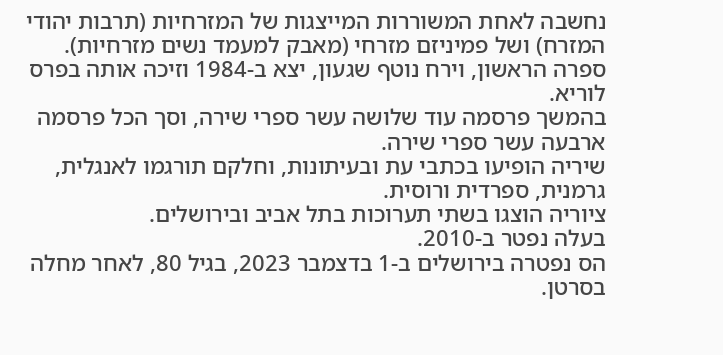נחשבה לאחת המשוררות המייצגות של המזרחיות (תרבות יהודי המזרח) ושל פמיניזם מזרחי (מאבק למעמד נשים מזרחיות).
ספרה הראשון, וירח נוטף שגעון, יצא ב-1984 וזיכה אותה בפרס לוריא.
בהמשך פרסמה עוד שלושה עשר ספרי שירה, וסך הכל פרסמה ארבעה עשר ספרי שירה.
שיריה הופיעו בכתבי עת ובעיתונות, וחלקם תורגמו לאנגלית, גרמנית, ספרדית ורוסית.
ציוריה הוצגו בשתי תערוכות בתל אביב ובירושלים.
בעלה נפטר ב-2010.
הס נפטרה בירושלים ב-1 בדצמבר 2023, בגיל 80, לאחר מחלה בסרטן.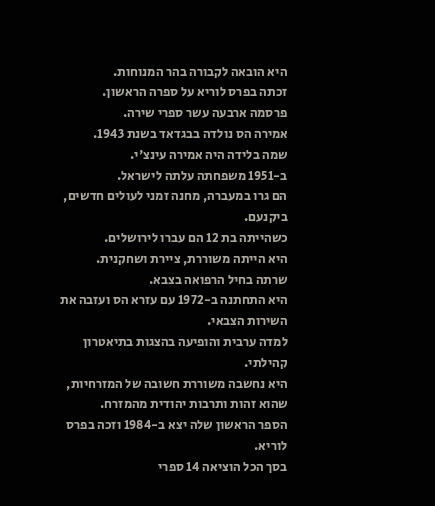היא הובאה לקבורה בהר המנוחות.
זכתה בפרס לוריא על ספרה הראשון.
פרסמה ארבעה עשר ספרי שירה.
אמירה הס נולדה בבגדאד בשנת 1943.
שמה בלידה היה אמירה עינצ'י.
ב-1951 משפחתה עלתה לישראל.
הם גרו במעברה, מחנה זמני לעולים חדשים, ביקנעם.
כשהייתה בת 12 הם עברו לירושלים.
היא הייתה משוררת, ציירת ושחקנית.
שרתה בחיל הרפואה בצבא.
היא התחתנה ב-1972 עם עזרא הס ועזבה את השירות הצבאי.
למדה ערבית והופיעה בהצגות בתיאטרון קהילתי.
היא נחשבה משוררת חשובה של המזרחיות, שהוא זהות ותרבות יהודית מהמזרח.
הספר הראשון שלה יצא ב-1984 וזכה בפרס לוריא.
בסך הכל הוציאה 14 ספרי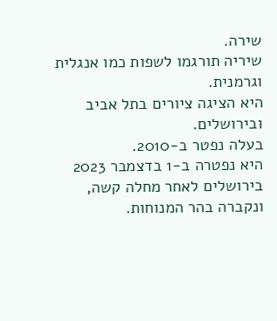שירה.
שיריה תורגמו לשפות כמו אנגלית וגרמנית.
היא הציגה ציורים בתל אביב ובירושלים.
בעלה נפטר ב-2010.
היא נפטרה ב-1 בדצמבר 2023 בירושלים לאחר מחלה קשה, ונקברה בהר המנוחות.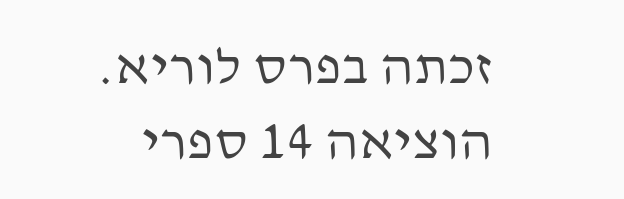זכתה בפרס לוריא.
הוציאה 14 ספרי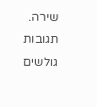שירה.
תגובות גולשים